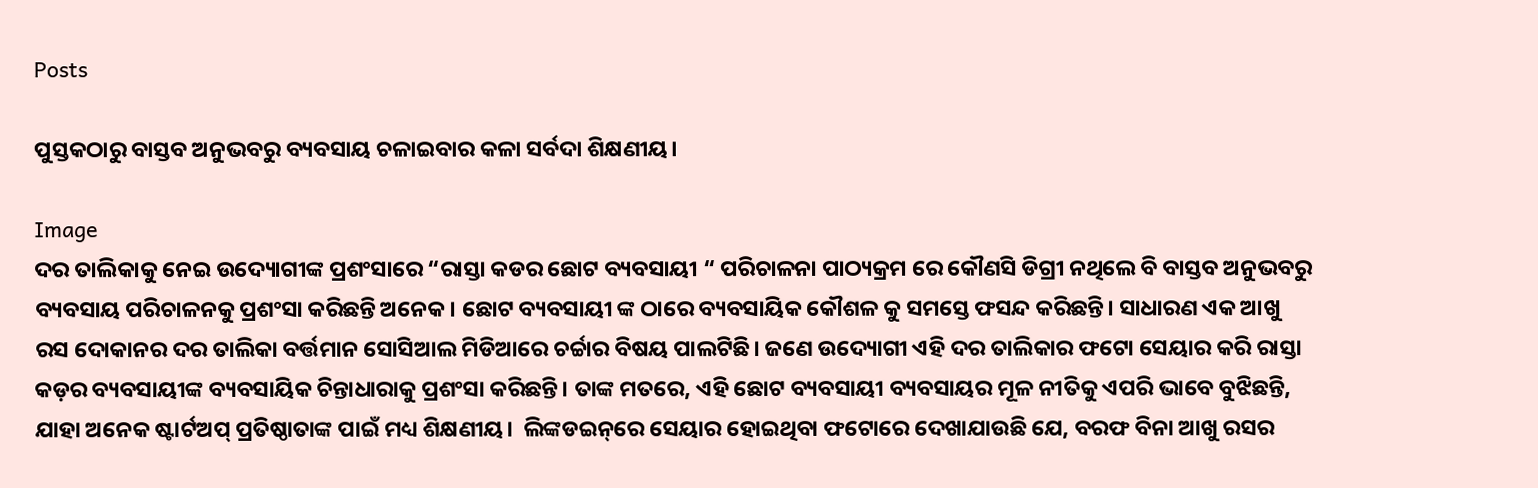Posts

ପୁସ୍ତକଠାରୁ ବାସ୍ତବ ଅନୁଭବରୁ ବ୍ୟବସାୟ ଚଳାଇବାର କଳା ସର୍ବଦା ଶିକ୍ଷଣୀୟ।

Image
ଦର ତାଲିକାକୁ ନେଇ ଉଦ୍ୟୋଗୀଙ୍କ ପ୍ରଶଂସାରେ “ରାସ୍ତା କଡର ଛୋଟ ବ୍ୟବସାୟୀ “ ପରିଚାଳନା ପାଠ୍ୟକ୍ରମ ରେ କୌଣସି ଡିଗ୍ରୀ ନଥିଲେ ବି ବାସ୍ତବ ଅନୁଭବରୁ ବ୍ୟବସାୟ ପରିଚାଳନକୁ ପ୍ରଶଂସା କରିଛନ୍ତି ଅନେକ। ଛୋଟ ବ୍ୟବସାୟୀ ଙ୍କ ଠାରେ ବ୍ୟବସାୟିକ କୌଶଳ କୁ ସମସ୍ତେ ଫସନ୍ଦ କରିଛନ୍ତି। ସାଧାରଣ ଏକ ଆଖୁ ରସ ଦୋକାନର ଦର ତାଲିକା ବର୍ତ୍ତମାନ ସୋସିଆଲ ମିଡିଆରେ ଚର୍ଚ୍ଚାର ବିଷୟ ପାଲଟିଛି। ଜଣେ ଉଦ୍ୟୋଗୀ ଏହି ଦର ତାଲିକାର ଫଟୋ ସେୟାର କରି ରାସ୍ତା କଡ଼ର ବ୍ୟବସାୟୀଙ୍କ ବ୍ୟବସାୟିକ ଚିନ୍ତାଧାରାକୁ ପ୍ରଶଂସା କରିଛନ୍ତି। ତାଙ୍କ ମତରେ, ଏହି ଛୋଟ ବ୍ୟବସାୟୀ ବ୍ୟବସାୟର ମୂଳ ନୀତିକୁ ଏପରି ଭାବେ ବୁଝିଛନ୍ତି, ଯାହା ଅନେକ ଷ୍ଟାର୍ଟଅପ୍ ପ୍ରତିଷ୍ଠାତାଙ୍କ ପାଇଁ ମଧ୍ୟ ଶିକ୍ଷଣୀୟ।  ଲିଙ୍କଡଇନ୍‌ରେ ସେୟାର ହୋଇଥିବା ଫଟୋରେ ଦେଖାଯାଉଛି ଯେ, ବରଫ ବିନା ଆଖୁ ରସର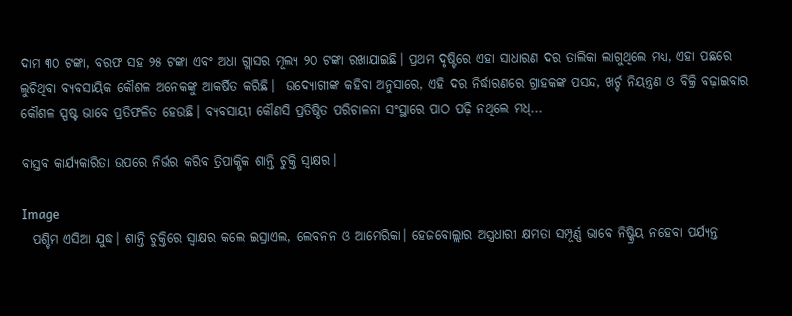ଦାମ ୩୦ ଟଙ୍କା, ବରଫ ସହ ୨୫ ଟଙ୍କା ଏବଂ ଅଧା ଗ୍ଲାସର ମୂଲ୍ୟ ୨୦ ଟଙ୍କା ରଖାଯାଇଛି। ପ୍ରଥମ ଦୃଷ୍ଟିରେ ଏହା ସାଧାରଣ ଦର ତାଲିକା ଲାଗୁଥିଲେ ମଧ୍ୟ, ଏହା ପଛରେ ଲୁଚିଥିବା ବ୍ୟବସାୟିକ କୌଶଳ ଅନେକଙ୍କୁ ଆକର୍ଷିତ କରିଛି।  ଉଦ୍ୟୋଗୀଙ୍କ କହିବା ଅନୁସାରେ, ଏହି ଦର ନିର୍ଦ୍ଧାରଣରେ ଗ୍ରାହକଙ୍କ ପସନ୍ଦ, ଖର୍ଚ୍ଚ ନିୟନ୍ତ୍ରଣ ଓ ବିକ୍ରି ବଢ଼ାଇବାର କୌଶଳ ସ୍ପଷ୍ଟ ଭାବେ ପ୍ରତିଫଳିତ ହେଉଛି। ବ୍ୟବସାୟୀ କୌଣସି ପ୍ରତିଷ୍ଠିତ ପରିଚାଳନା ସଂସ୍ଥାରେ ପାଠ ପଢ଼ି ନଥିଲେ ମଧ୍...

ବାସ୍ତବ କାର୍ଯ୍ୟକାରିତା ଉପରେ ନିର୍ଭର କରିବ ତ୍ରିପାକ୍ଷିକ ଶାନ୍ତି ଚୁକ୍ତି ସ୍ଵାକ୍ଷର।

Image
  ପଶ୍ଚିମ ଏସିଆ ଯୁଦ୍ଧ। ଶାନ୍ତି ଚୁକ୍ତିରେ ସ୍ଵାକ୍ଷର କଲେ ଇସ୍ରାଏଲ, ଲେବନନ ଓ ଆମେରିକା। ହେଜବୋଲ୍ଲାର ଅସ୍ତ୍ରଧାରୀ କ୍ଷମତା ସମ୍ପୂର୍ଣ୍ଣ ଭାବେ ନିଷ୍କ୍ରିୟ ନହେବା ପର୍ଯ୍ୟନ୍ତ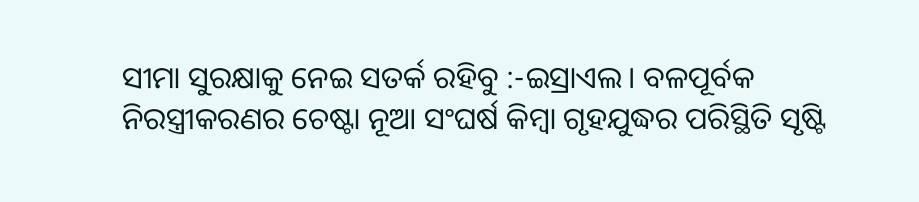ସୀମା ସୁରକ୍ଷାକୁ ନେଇ ସତର୍କ ରହିବୁ :-ଇସ୍ରାଏଲ। ବଳପୂର୍ବକ ନିରସ୍ତ୍ରୀକରଣର ଚେଷ୍ଟା ନୂଆ ସଂଘର୍ଷ କିମ୍ବା ଗୃହଯୁଦ୍ଧର ପରିସ୍ଥିତି ସୃଷ୍ଟି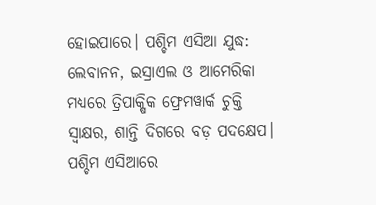ହୋଇପାରେ। ପଶ୍ଚିମ ଏସିଆ ଯୁଦ୍ଧ: ଲେବାନନ, ଇସ୍ରାଏଲ ଓ ଆମେରିକା ମଧ୍ୟରେ ତ୍ରିପାକ୍ଷିକ ଫ୍ରେମୱାର୍କ ଚୁକ୍ତି ସ୍ୱାକ୍ଷର, ଶାନ୍ତି ଦିଗରେ ବଡ଼ ପଦକ୍ଷେପ। ପଶ୍ଚିମ ଏସିଆରେ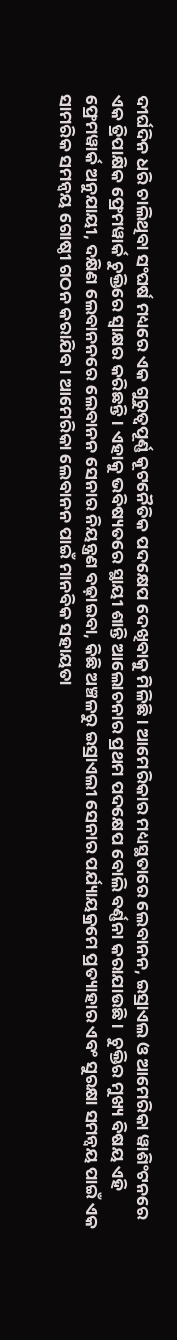ଦୀର୍ଘଦିନ ଧରି ଚାଲିଥିବା ସଂଘର୍ଷ ମଧ୍ୟରେ ଏକ ଗୁରୁତ୍ୱପୂର୍ଣ୍ଣ କୂଟନୈତିକ ପଦକ୍ଷେପ ଦେଖିବାକୁ ମିଳିଛି। ଆମେରିକାର ମଧ୍ୟସ୍ଥତାରେ ଲେବାନନ, ଇସ୍ରାଏଲ ଓ ଆମେରିକା ୱାଶିଂଟନରେ ଏକ ତ୍ରିପାକ୍ଷିକ ଫ୍ରେମୱାର୍କ ଚୁକ୍ତିରେ ସ୍ୱାକ୍ଷର କରିଛନ୍ତି। ଏହାକୁ ଭବିଷ୍ୟତରେ ସ୍ଥାୟୀ ଶାନ୍ତି ଆଲୋଚନାର ପ୍ରଥମ ପଦକ୍ଷେପ ବୋଲି ବର୍ଣ୍ଣନା କରାଯାଉଛି।  ଚୁକ୍ତିର ମୁଖ୍ୟ ବିଷୟ ଏହି ଫ୍ରେମୱାର୍କ ଅନୁଯାୟୀ, ଦକ୍ଷିଣ ଲେବାନନରେ ଲେବାନନ ସେନାର ନିୟନ୍ତ୍ରଣ ବଢ଼ାଇବା, କିଛି ଅଞ୍ଚଳରୁ ଇସ୍ରାଏଲୀ ସେନାର ପର୍ଯ୍ୟାୟକ୍ରମେ ପ୍ରତ୍ୟାହାର ଏବଂ ସୁରକ୍ଷା ସମନ୍ୱୟ ପାଇଁ ଏକ ସାମରିକ ସମନ୍ୱୟ ଗୋଷ୍ଠୀ ଗଠନ କରାଯିବ। ଆମେରିକା ଲେବାନନ ପାଇଁ ମାନବିକ ସହାୟତା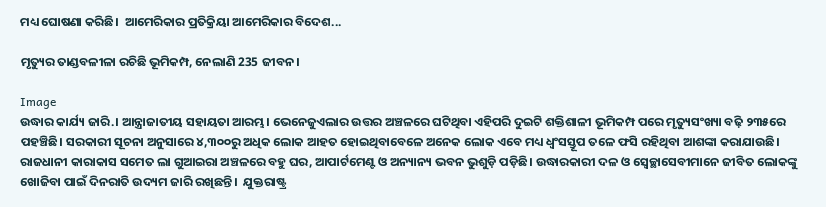ମଧ୍ୟ ଘୋଷଣା କରିଛି।  ଆମେରିକାର ପ୍ରତିକ୍ରିୟା ଆମେରିକାର ବିଦେଶ...

ମୃତ୍ୟୁର ତାଣ୍ଡବଳୀଳା ରଚିଛି ଭୂମିକମ୍ପ, ନେଲାଣି 235 ଜୀବନ।

Image
ଉଦ୍ଧାର କାର୍ଯ୍ୟ ଜାରି.। ଆନ୍ତ୍ରାଜାତୀୟ ସହାୟତା ଆରମ୍ଭ। ଭେନେଜୁଏଲାର ଉତ୍ତର ଅଞ୍ଚଳରେ ଘଟିଥିବା ଏହିପରି ଦୁଇଟି ଶକ୍ତିଶାଳୀ ଭୂମିକମ୍ପ ପରେ ମୃତ୍ୟୁସଂଖ୍ୟା ବଢ଼ି ୨୩୫ରେ ପହଞ୍ଚିଛି। ସରକାରୀ ସୂଚନା ଅନୁସାରେ ୪,୩୦୦ରୁ ଅଧିକ ଲୋକ ଆହତ ହୋଇଥିବାବେଳେ ଅନେକ ଲୋକ ଏବେ ମଧ୍ୟ ଧ୍ୱଂସସ୍ତୂପ ତଳେ ଫସି ରହିଥିବା ଆଶଙ୍କା କରାଯାଉଛି।  ରାଜଧାନୀ କାରାକାସ ସମେତ ଲା ଗୁଆଇରା ଅଞ୍ଚଳରେ ବହୁ ଘର, ଆପାର୍ଟମେଣ୍ଟ ଓ ଅନ୍ୟାନ୍ୟ ଭବନ ଭୁଶୁଡ଼ି ପଡ଼ିଛି। ଉଦ୍ଧାରକାରୀ ଦଳ ଓ ସ୍ୱେଚ୍ଛାସେବୀମାନେ ଜୀବିତ ଲୋକଙ୍କୁ ଖୋଜିବା ପାଇଁ ଦିନରାତି ଉଦ୍ୟମ ଜାରି ରଖିଛନ୍ତି।  ଯୁକ୍ତରାଷ୍ଟ୍ର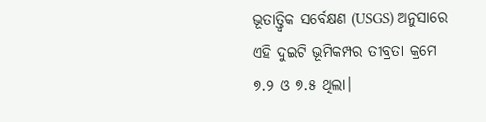ଭୂତାତ୍ତ୍ୱିକ ସର୍ବେକ୍ଷଣ (USGS) ଅନୁସାରେ ଏହି ଦୁଇଟି ଭୂମିକମ୍ପର ତୀବ୍ରତା କ୍ରମେ ୭.୨ ଓ ୭.୫ ଥିଲା।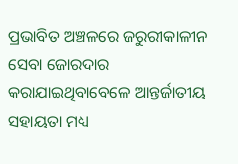ପ୍ରଭାବିତ ଅଞ୍ଚଳରେ ଜରୁରୀକାଳୀନ ସେବା ଜୋରଦାର କରାଯାଇଥିବାବେଳେ ଆନ୍ତର୍ଜାତୀୟ ସହାୟତା ମଧ୍ୟ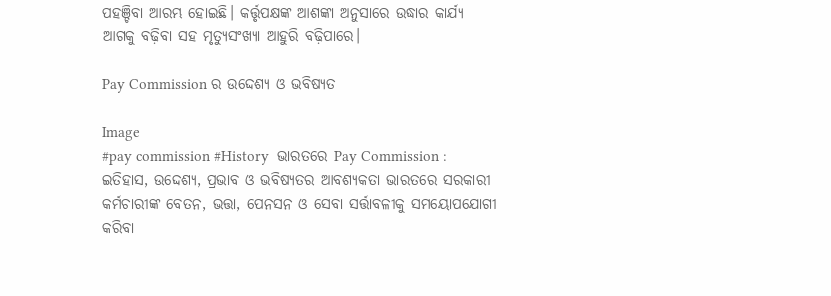ପହଞ୍ଚିବା ଆରମ୍ଭ ହୋଇଛି। କର୍ତ୍ତୃପକ୍ଷଙ୍କ ଆଶଙ୍କା ଅନୁସାରେ ଉଦ୍ଧାର କାର୍ଯ୍ୟ ଆଗକୁ ବଢ଼ିବା ସହ ମୃତ୍ୟୁସଂଖ୍ୟା ଆହୁରି ବଢ଼ିପାରେ।

Pay Commission ର ଉଦ୍ଦେଶ୍ୟ ଓ ଭବିଷ୍ୟତ

Image
#pay commission #History  ଭାରତରେ Pay Commission : ଇତିହାସ, ଉଦ୍ଦେଶ୍ୟ, ପ୍ରଭାବ ଓ ଭବିଷ୍ୟତର ଆବଶ୍ୟକତା ଭାରତରେ ସରକାରୀ କର୍ମଚାରୀଙ୍କ ବେତନ, ଭତ୍ତା, ପେନସନ ଓ ସେବା ସର୍ତ୍ତାବଳୀକୁ ସମୟୋପଯୋଗୀ କରିବା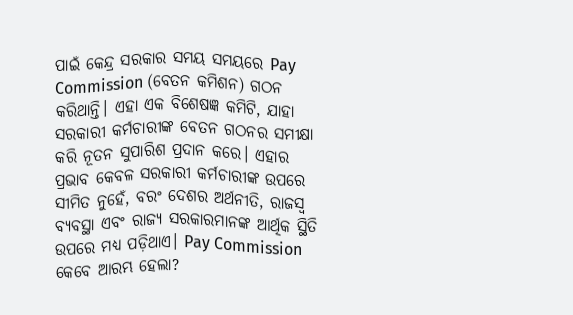ପାଇଁ କେନ୍ଦ୍ର ସରକାର ସମୟ ସମୟରେ Pay Commission (ବେତନ କମିଶନ) ଗଠନ କରିଥାନ୍ତି। ଏହା ଏକ ବିଶେଷଜ୍ଞ କମିଟି, ଯାହା ସରକାରୀ କର୍ମଚାରୀଙ୍କ ବେତନ ଗଠନର ସମୀକ୍ଷା କରି ନୂତନ ସୁପାରିଶ ପ୍ରଦାନ କରେ। ଏହାର ପ୍ରଭାବ କେବଳ ସରକାରୀ କର୍ମଚାରୀଙ୍କ ଉପରେ ସୀମିତ ନୁହେଁ, ବରଂ ଦେଶର ଅର୍ଥନୀତି, ରାଜସ୍ୱ ବ୍ୟବସ୍ଥା ଏବଂ ରାଜ୍ୟ ସରକାରମାନଙ୍କ ଆର୍ଥିକ ସ୍ଥିତି ଉପରେ ମଧ୍ୟ ପଡ଼ିଥାଏ। Pay Commission କେବେ ଆରମ୍ଭ ହେଲା?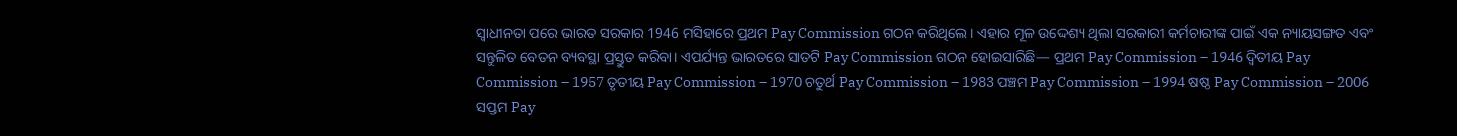ସ୍ୱାଧୀନତା ପରେ ଭାରତ ସରକାର 1946 ମସିହାରେ ପ୍ରଥମ Pay Commission ଗଠନ କରିଥିଲେ। ଏହାର ମୂଳ ଉଦ୍ଦେଶ୍ୟ ଥିଲା ସରକାରୀ କର୍ମଚାରୀଙ୍କ ପାଇଁ ଏକ ନ୍ୟାୟସଙ୍ଗତ ଏବଂ ସନ୍ତୁଳିତ ବେତନ ବ୍ୟବସ୍ଥା ପ୍ରସ୍ତୁତ କରିବା। ଏପର୍ଯ୍ୟନ୍ତ ଭାରତରେ ସାତଟି Pay Commission ଗଠନ ହୋଇସାରିଛି— ପ୍ରଥମ Pay Commission – 1946 ଦ୍ୱିତୀୟ Pay Commission – 1957 ତୃତୀୟ Pay Commission – 1970 ଚତୁର୍ଥ Pay Commission – 1983 ପଞ୍ଚମ Pay Commission – 1994 ଷଷ୍ଠ Pay Commission – 2006 ସପ୍ତମ Pay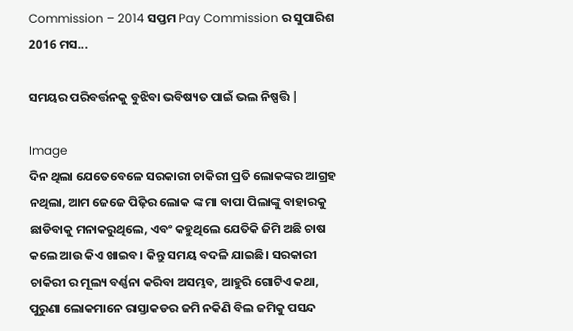Commission – 2014 ସପ୍ତମ Pay Commission ର ସୁପାରିଶ 2016 ମସ...

ସମୟର ପରିବର୍ତ୍ତନକୁ ବୁଝିବା ଭବିଷ୍ୟତ ପାଇଁ ଭଲ ନିଷ୍ପତ୍ତି |

Image
ଦିନ ଥିଲା ଯେତେବେଳେ ସରକାରୀ ଚାକିରୀ ପ୍ରତି ଲୋକଙ୍କର ଆଗ୍ରହ ନଥିଲା, ଆମ ଜେଜେ ପିଢ଼ିର ଲୋକ ଙ୍କ ମା ବାପା ପିଲାଙ୍କୁ ବାହାରକୁ ଛାଡିବାକୁ ମନାକରୁଥିଲେ, ଏବଂ କହୁଥିଲେ ଯେତିକି ଜିମି ଅଛି ଚାଷ କଲେ ଆଉ କିଏ ଖାଇବ। କିନ୍ତୁ ସମୟ ବଦଳି ଯାଇଛି। ସରକାରୀ ଚାକିରୀ ର ମୂଲ୍ୟ ବର୍ଣ୍ଣନା କରିବା ଅସମ୍ଭବ, ଆହୁରି ଗୋଟିଏ କଥା, ପୁରୁଣା ଲୋକମାନେ ରାସ୍ତାକଡର ଜମି ନକିଣି ବିଲ ଜମିକୁ ପସନ୍ଦ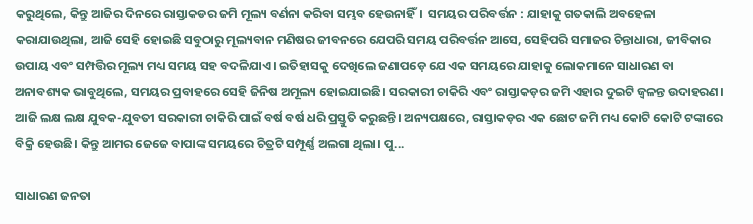କରୁଥିଲେ, କିନ୍ତୁ ଆଜିର ଦିନରେ ରାସ୍ତାକଡର ଜମି ମୂଲ୍ୟ ବର୍ଣନା କରିବା ସମ୍ଭବ ହେଉନାହିଁ।  ସମୟର ପରିବର୍ତ୍ତନ : ଯାହାକୁ ଗତକାଲି ଅବହେଳା କରାଯାଉଥିଲା, ଆଜି ସେହି ହୋଇଛି ସବୁଠାରୁ ମୂଲ୍ୟବାନ ମଣିଷର ଜୀବନରେ ଯେପରି ସମୟ ପରିବର୍ତ୍ତନ ଆସେ, ସେହିପରି ସମାଜର ଚିନ୍ତାଧାରା, ଜୀବିକାର ଉପାୟ ଏବଂ ସମ୍ପତ୍ତିର ମୂଲ୍ୟ ମଧ୍ୟ ସମୟ ସହ ବଦଳିଯାଏ। ଇତିହାସକୁ ଦେଖିଲେ ଜଣାପଡ଼େ ଯେ ଏକ ସମୟରେ ଯାହାକୁ ଲୋକମାନେ ସାଧାରଣ ବା ଅନାବଶ୍ୟକ ଭାବୁଥିଲେ, ସମୟର ପ୍ରବାହରେ ସେହି ଜିନିଷ ଅମୂଲ୍ୟ ହୋଇଯାଇଛି। ସରକାରୀ ଚାକିରି ଏବଂ ରାସ୍ତାକଡ଼ର ଜମି ଏହାର ଦୁଇଟି ଜ୍ୱଳନ୍ତ ଉଦାହରଣ। ଆଜି ଲକ୍ଷ ଲକ୍ଷ ଯୁବକ-ଯୁବତୀ ସରକାରୀ ଚାକିରି ପାଇଁ ବର୍ଷ ବର୍ଷ ଧରି ପ୍ରସ୍ତୁତି କରୁଛନ୍ତି। ଅନ୍ୟପକ୍ଷରେ, ରାସ୍ତାକଡ଼ର ଏକ ଛୋଟ ଜମି ମଧ୍ୟ କୋଟି କୋଟି ଟଙ୍କାରେ ବିକ୍ରି ହେଉଛି। କିନ୍ତୁ ଆମର ଜେଜେ ବାପାଙ୍କ ସମୟରେ ଚିତ୍ରଟି ସମ୍ପୂର୍ଣ୍ଣ ଅଲଗା ଥିଲା। ପୁ...

ସାଧାରଣ ଜନତା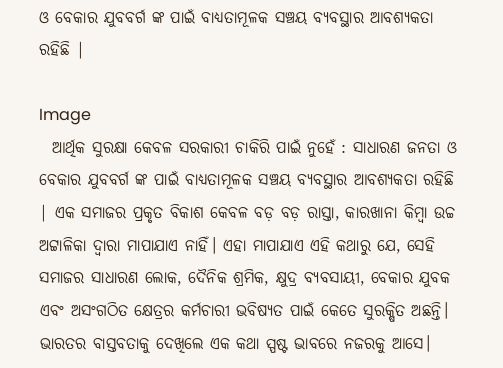ଓ ବେକାର ଯୁବବର୍ଗ ଙ୍କ ପାଇଁ ବାଧ୍ୟତାମୂଳକ ସଞ୍ଚୟ ବ୍ୟବସ୍ଥାର ଆବଶ୍ୟକତା ରହିଛି |

Image
  ଆର୍ଥିକ ସୁରକ୍ଷା କେବଳ ସରକାରୀ ଚାକିରି ପାଇଁ ନୁହେଁ : ସାଧାରଣ ଜନତା ଓ ବେକାର ଯୁବବର୍ଗ ଙ୍କ ପାଇଁ ବାଧ୍ୟତାମୂଳକ ସଞ୍ଚୟ ବ୍ୟବସ୍ଥାର ଆବଶ୍ୟକତା ରହିଛି | ଏକ ସମାଜର ପ୍ରକୃତ ବିକାଶ କେବଳ ବଡ଼ ବଡ଼ ରାସ୍ତା, କାରଖାନା କିମ୍ବା ଉଚ୍ଚ ଅଟ୍ଟାଳିକା ଦ୍ୱାରା ମାପାଯାଏ ନାହିଁ। ଏହା ମାପାଯାଏ ଏହି କଥାରୁ ଯେ, ସେହି ସମାଜର ସାଧାରଣ ଲୋକ, ଦୈନିକ ଶ୍ରମିକ, କ୍ଷୁଦ୍ର ବ୍ୟବସାୟୀ, ବେକାର ଯୁବକ ଏବଂ ଅସଂଗଠିତ କ୍ଷେତ୍ରର କର୍ମଚାରୀ ଭବିଷ୍ୟତ ପାଇଁ କେତେ ସୁରକ୍ଷିତ ଅଛନ୍ତି। ଭାରତର ବାସ୍ତବତାକୁ ଦେଖିଲେ ଏକ କଥା ସ୍ପଷ୍ଟ ଭାବରେ ନଜରକୁ ଆସେ।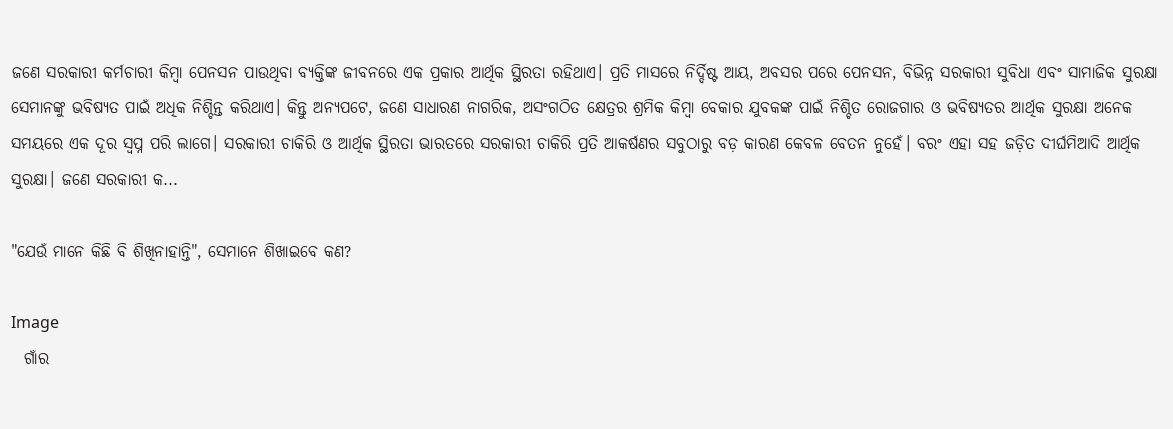ଜଣେ ସରକାରୀ କର୍ମଚାରୀ କିମ୍ବା ପେନସନ ପାଉଥିବା ବ୍ୟକ୍ତିଙ୍କ ଜୀବନରେ ଏକ ପ୍ରକାର ଆର୍ଥିକ ସ୍ଥିରତା ରହିଥାଏ। ପ୍ରତି ମାସରେ ନିର୍ଦ୍ଦିଷ୍ଟ ଆୟ, ଅବସର ପରେ ପେନସନ, ବିଭିନ୍ନ ସରକାରୀ ସୁବିଧା ଏବଂ ସାମାଜିକ ସୁରକ୍ଷା ସେମାନଙ୍କୁ ଭବିଷ୍ୟତ ପାଇଁ ଅଧିକ ନିଶ୍ଚିନ୍ତ କରିଥାଏ। କିନ୍ତୁ ଅନ୍ୟପଟେ, ଜଣେ ସାଧାରଣ ନାଗରିକ, ଅସଂଗଠିତ କ୍ଷେତ୍ରର ଶ୍ରମିକ କିମ୍ବା ବେକାର ଯୁବକଙ୍କ ପାଇଁ ନିଶ୍ଚିତ ରୋଜଗାର ଓ ଭବିଷ୍ୟତର ଆର୍ଥିକ ସୁରକ୍ଷା ଅନେକ ସମୟରେ ଏକ ଦୂର ସ୍ୱପ୍ନ ପରି ଲାଗେ। ସରକାରୀ ଚାକିରି ଓ ଆର୍ଥିକ ସ୍ଥିରତା ଭାରତରେ ସରକାରୀ ଚାକିରି ପ୍ରତି ଆକର୍ଷଣର ସବୁଠାରୁ ବଡ଼ କାରଣ କେବଳ ବେତନ ନୁହେଁ। ବରଂ ଏହା ସହ ଜଡ଼ିତ ଦୀର୍ଘମିଆଦି ଆର୍ଥିକ ସୁରକ୍ଷା। ଜଣେ ସରକାରୀ କ...

"ଯେଉଁ ମାନେ କିଛି ବି ଶିଖିନାହାନ୍ତି", ସେମାନେ ଶିଖାଇବେ କଣ?

Image
  ଗାଁର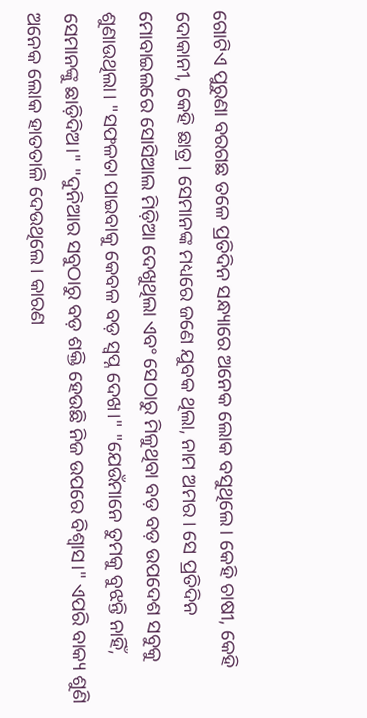ଗୋଟିଏ ପୁରୁଣା ବରଗଛ ତଳେ ପ୍ରତିଦିନ ସନ୍ଧ୍ୟାରେ ଅନେକ ଲୋକ ବସୁଥିଲେ। କେହି ଚାଷୀ, କେହି ଦୋକାନୀ, କେହି ଛାତ୍ର। ସେମାନଙ୍କ ମଧ୍ୟରେ ଜଣେ ଯୁବକ ଥିଲା, ନାମ ଅମର । ସେ ପ୍ରତିଦିନ ମୋବାଇଲରେ ସୋସିଆଲ ମିଡ଼ିଆ ଦେଖୁଥିଲା ଏବଂ ସେଠାରୁ ମିଳୁଥିବା ବଡ଼ ବଡ଼ ଉପଦେଶ ସବୁକୁ ଶୁଣାଉଥିଲା। "ସଫଳତା ପାଇବାକୁ କେବଳ ବଡ଼ ସ୍ବପ୍ନ ଦେଖ।" "ଯେଉଁମାନେ ତୁମକୁ ବୁଝନ୍ତି ନାହିଁ, ସେମାନଙ୍କୁ ଛାଡ଼ିଦିଅ।" "ଦୁନିଆର ସବୁଠାରୁ ବଡ଼ ଶକ୍ତି ହେଉଛି ନିଜ ଉପରେ ବିଶ୍ୱାସ।" ଏପରି ବାକ୍ୟ ଶୁଣି ଅନେକ ଲୋକ ହାତତାଳି ଦେଉଥିଲେ। କାରଣ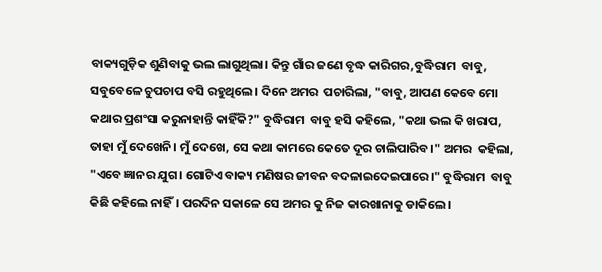ବାକ୍ୟଗୁଡ଼ିକ ଶୁଣିବାକୁ ଭଲ ଲାଗୁଥିଲା। କିନ୍ତୁ ଗାଁର ଜଣେ ବୃଦ୍ଧ କାରିଗର,ବୁଦ୍ଧିରାମ  ବାବୁ, ସବୁବେଳେ ଚୁପଚାପ ବସି ରହୁଥିଲେ। ଦିନେ ଅମର  ପଚାରିଲା, "ବାବୁ, ଆପଣ କେବେ ମୋ କଥାର ପ୍ରଶଂସା କରୁନାହାନ୍ତି କାହିଁକି?" ବୁଦ୍ଧିରାମ  ବାବୁ ହସି କହିଲେ, "କଥା ଭଲ କି ଖରାପ, ତାହା ମୁଁ ଦେଖେନି। ମୁଁ ଦେଖେ, ସେ କଥା କାମରେ କେତେ ଦୂର ଚାଲିପାରିବ।" ଅମର  କହିଲା, "ଏବେ ଜ୍ଞାନର ଯୁଗ। ଗୋଟିଏ ବାକ୍ୟ ମଣିଷର ଜୀବନ ବଦଳାଇଦେଇପାରେ।" ବୁଦ୍ଧିରାମ  ବାବୁ କିଛି କହିଲେ ନାହିଁ। ପରଦିନ ସକାଳେ ସେ ଅମର କୁ ନିଜ କାରଖାନାକୁ ଡାକିଲେ।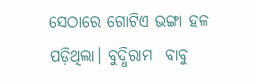ସେଠାରେ ଗୋଟିଏ ଭଙ୍ଗା ହଳ ପଡ଼ିଥିଲା। ବୁଦ୍ଧିରାମ  ବାବୁ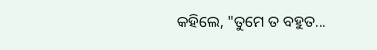କହିଲେ, "ତୁମେ ତ ବହୁତ...